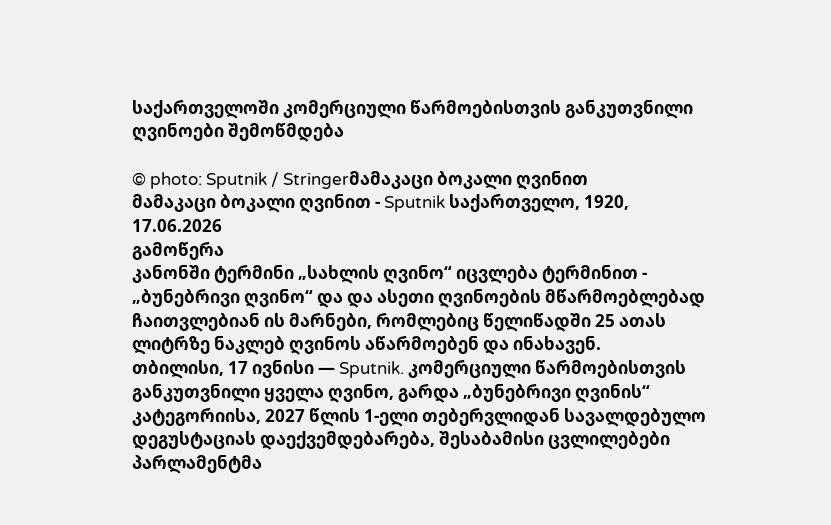საქართველოში კომერციული წარმოებისთვის განკუთვნილი ღვინოები შემოწმდება

© photo: Sputnik / Stringerმამაკაცი ბოკალი ღვინით
მამაკაცი ბოკალი ღვინით - Sputnik საქართველო, 1920, 17.06.2026
გამოწერა
კანონში ტერმინი „სახლის ღვინო“ იცვლება ტერმინით - „ბუნებრივი ღვინო“ და და ასეთი ღვინოების მწარმოებლებად ჩაითვლებიან ის მარნები, რომლებიც წელიწადში 25 ათას ლიტრზე ნაკლებ ღვინოს აწარმოებენ და ინახავენ.
თბილისი, 17 ივნისი — Sputnik. კომერციული წარმოებისთვის განკუთვნილი ყველა ღვინო, გარდა „ბუნებრივი ღვინის“ კატეგორიისა, 2027 წლის 1-ელი თებერვლიდან სავალდებულო დეგუსტაციას დაექვემდებარება, შესაბამისი ცვლილებები პარლამენტმა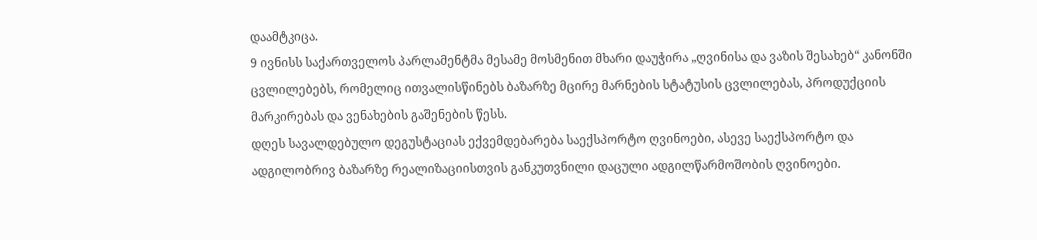დაამტკიცა.
9 ივნისს საქართველოს პარლამენტმა მესამე მოსმენით მხარი დაუჭირა „ღვინისა და ვაზის შესახებ“ კანონში ცვლილებებს, რომელიც ითვალისწინებს ბაზარზე მცირე მარნების სტატუსის ცვლილებას, პროდუქციის მარკირებას და ვენახების გაშენების წესს.
დღეს სავალდებულო დეგუსტაციას ექვემდებარება საექსპორტო ღვინოები, ასევე საექსპორტო და ადგილობრივ ბაზარზე რეალიზაციისთვის განკუთვნილი დაცული ადგილწარმოშობის ღვინოები.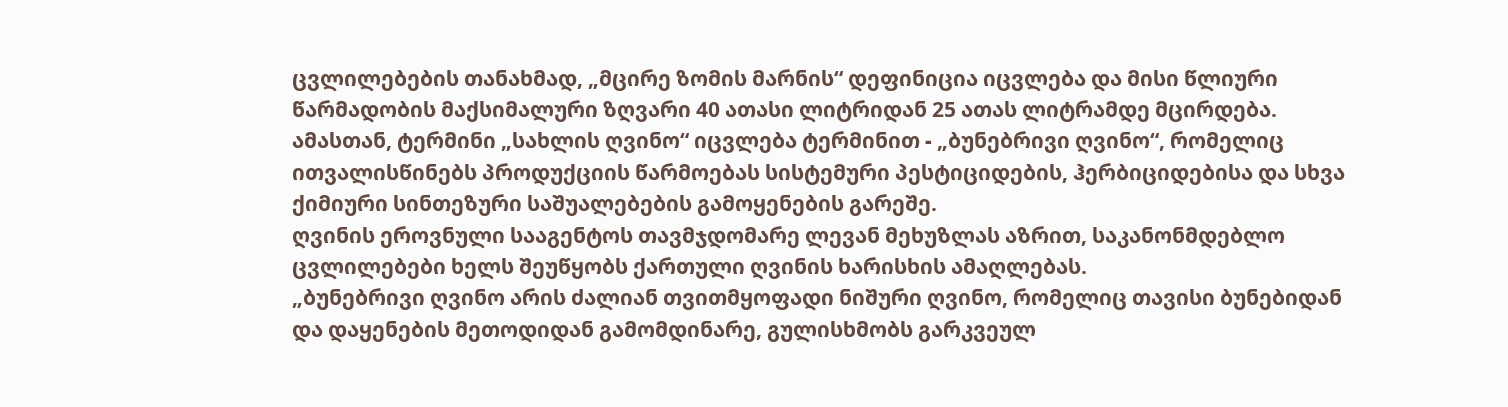ცვლილებების თანახმად, „მცირე ზომის მარნის“ დეფინიცია იცვლება და მისი წლიური წარმადობის მაქსიმალური ზღვარი 40 ათასი ლიტრიდან 25 ათას ლიტრამდე მცირდება. ამასთან, ტერმინი „სახლის ღვინო“ იცვლება ტერმინით - „ბუნებრივი ღვინო“, რომელიც ითვალისწინებს პროდუქციის წარმოებას სისტემური პესტიციდების, ჰერბიციდებისა და სხვა ქიმიური სინთეზური საშუალებების გამოყენების გარეშე.
ღვინის ეროვნული სააგენტოს თავმჯდომარე ლევან მეხუზლას აზრით, საკანონმდებლო ცვლილებები ხელს შეუწყობს ქართული ღვინის ხარისხის ამაღლებას.
„ბუნებრივი ღვინო არის ძალიან თვითმყოფადი ნიშური ღვინო, რომელიც თავისი ბუნებიდან და დაყენების მეთოდიდან გამომდინარე, გულისხმობს გარკვეულ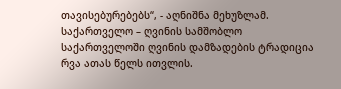თავისებურებებს“, - აღნიშნა მეხუზლამ.
საქართველო – ღვინის სამშობლო
საქართველოში ღვინის დამზადების ტრადიცია რვა ათას წელს ითვლის.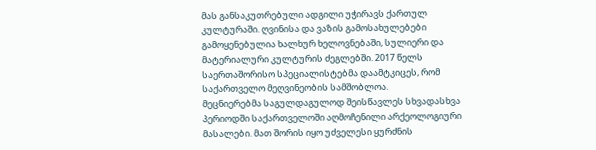მას განსაკუთრებული ადგილი უჭირავს ქართულ კულტურაში. ღვინისა და ვაზის გამოსახულებები გამოყენებულია ხალხურ ხელოვნებაში, სულიერი და მატერიალური კულტურის ძეგლებში. 2017 წელს საერთაშორისო სპეციალისტებმა დაამტკიცეს, რომ საქართველო მეღვინეობის სამშობლოა.
მეცნიერებმა საგულდაგულოდ შეისწავლეს სხვადასხვა პერიოდში საქართველოში აღმოჩენილი არქეოლოგიური მასალები. მათ შორის იყო უძველესი ყურძნის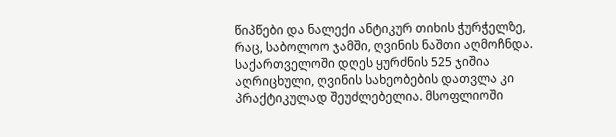წიპწები და ნალექი ანტიკურ თიხის ჭურჭელზე, რაც, საბოლოო ჯამში, ღვინის ნაშთი აღმოჩნდა.
საქართველოში დღეს ყურძნის 525 ჯიშია აღრიცხული, ღვინის სახეობების დათვლა კი პრაქტიკულად შეუძლებელია. მსოფლიოში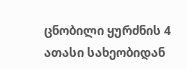ცნობილი ყურძნის 4 ათასი სახეობიდან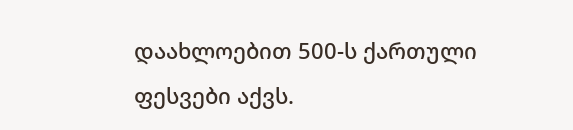დაახლოებით 500-ს ქართული ფესვები აქვს.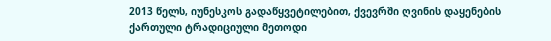2013 წელს, იუნესკოს გადაწყვეტილებით, ქვევრში ღვინის დაყენების ქართული ტრადიციული მეთოდი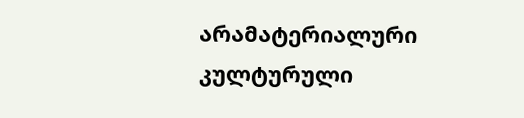არამატერიალური კულტურული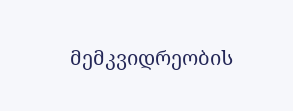მემკვიდრეობის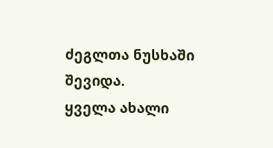ძეგლთა ნუსხაში შევიდა.
ყველა ახალი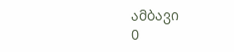ამბავი
0